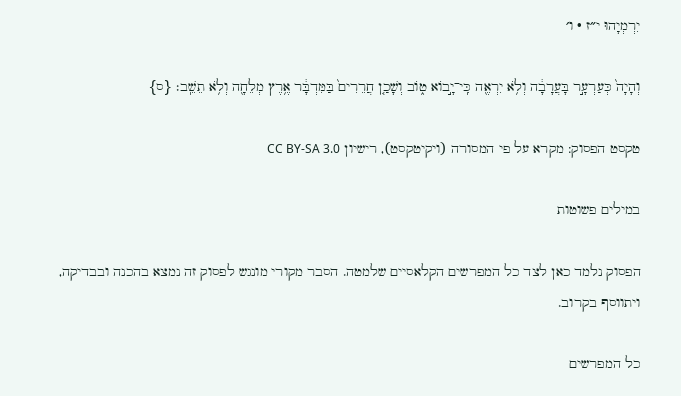יִרְמְיָהוּ י״ז · ו׳

וְהָיָה֙ כְּעַרְעָ֣ר בָּעֲרָבָ֔ה וְלֹ֥א יִרְאֶ֖ה כִּֽי־יָ֣בוֹא ט֑וֹב וְשָׁכַ֤ן חֲרֵרִים֙ בַּמִּדְבָּ֔ר אֶ֥רֶץ מְלֵחָ֖ה וְלֹ֥א תֵשֵֽׁב׃ {ס}

טקסט הפסוק: מקרא על פי המסורה (ויקיטקסט), רישיון CC BY-SA 3.0

במילים פשוטות

הפסוק נלמד כאן לצד כל המפרשים הקלאסיים שלמטה. הסבר מקורי מונגש לפסוק זה נמצא בהכנה ובבדיקה, ויתווסף בקרוב.

כל המפרשים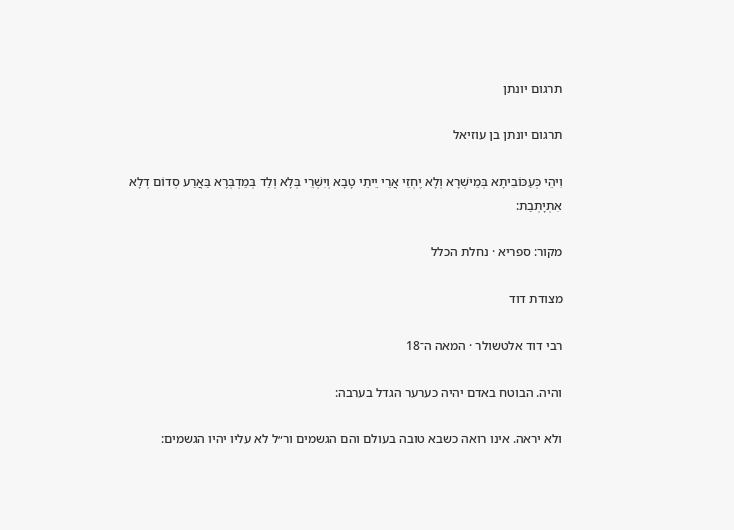תרגום יונתן

תרגום יונתן בן עוזיאל

וִיהֵי כְּעַכּוֹבִיתָא בְּמֵישְׁרָא וְלָא יֶחְזֵי אֲרֵי יֵיתֵי טָבָא וְיִשְׁרֵי בְּלָא וְלַד בְּמַדְבְּרָא בַּאֲרַע סְדוֹם דְלָא אִתְיָתְבַת:

מקור: ספריא · נחלת הכלל

מצודת דוד

רבי דוד אלטשולר · המאה ה־18

והיה. הבוטח באדם יהיה כערער הגדל בערבה:

ולא יראה. אינו רואה כשבא טובה בעולם והם הגשמים ור״ל לא עליו יהיו הגשמים: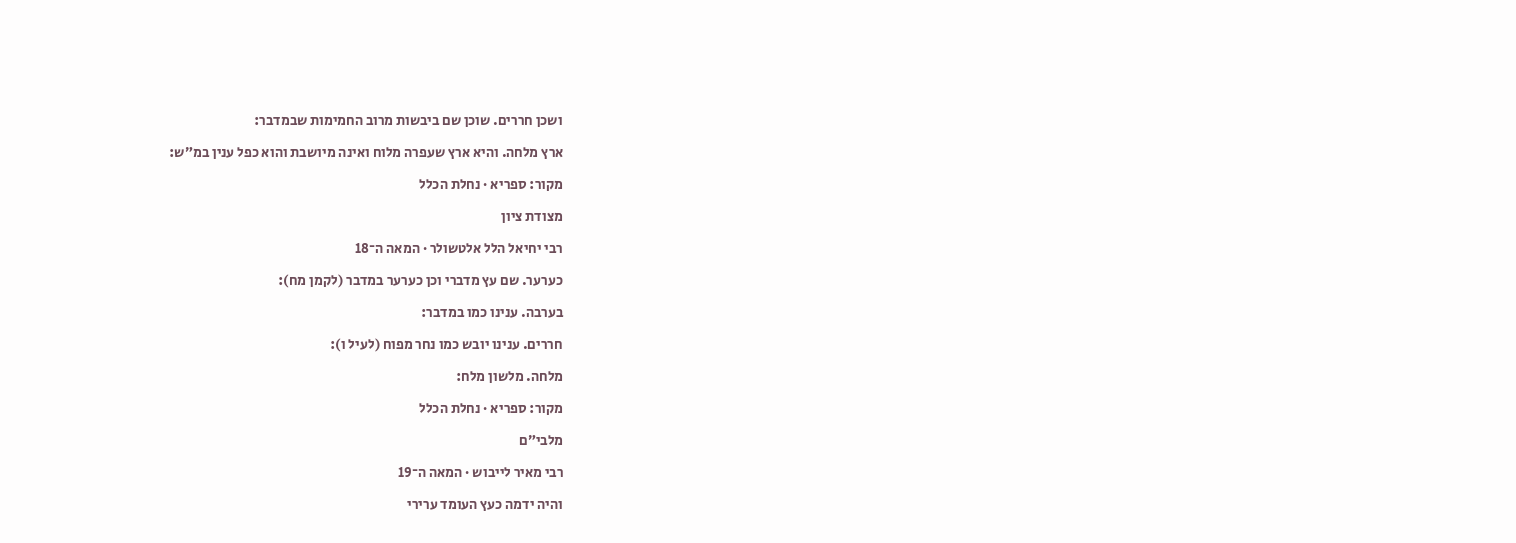ושכן חררים. שוכן שם ביבשות מרוב החמימות שבמדבר:

ארץ מלחה. והיא ארץ שעפרה מלוח ואינה מיושבת והוא כפל ענין במ״ש:

מקור: ספריא · נחלת הכלל

מצודת ציון

רבי יחיאל הלל אלטשולר · המאה ה־18

כערער. שם עץ מדברי וכן כערער במדבר (לקמן מח):

בערבה. ענינו כמו במדבר:

חררים. ענינו יובש כמו נחר מפוח (לעיל ו):

מלחה. מלשון מלח:

מקור: ספריא · נחלת הכלל

מלבי״ם

רבי מאיר לייבוש · המאה ה־19

והיה ידמה כעץ העומד ערירי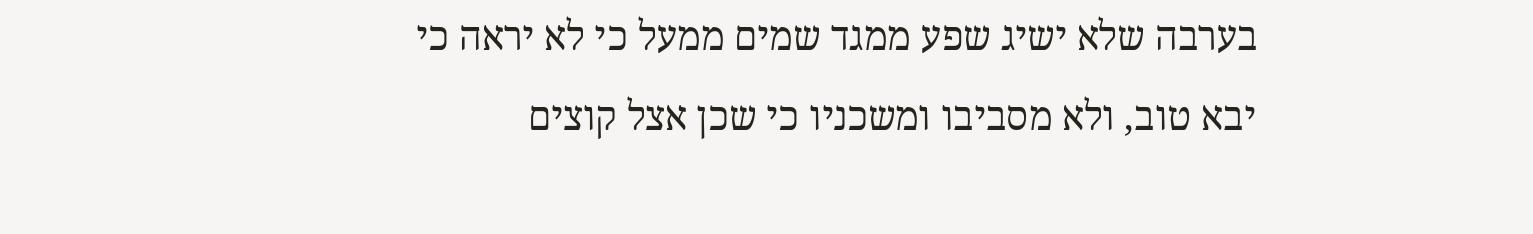בערבה שלא ישיג שפע ממגד שמים ממעל כי לא יראה כי יבא טוב, ולא מסביבו ומשכניו כי שכן אצל קוצים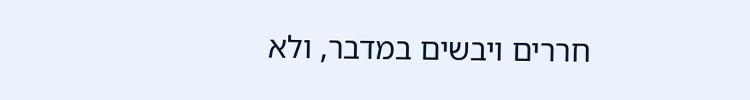חררים ויבשים במדבר, ולא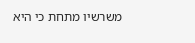משרשיו מתחת כי היא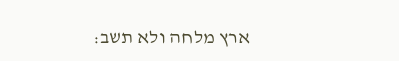ארץ מלחה ולא תשב: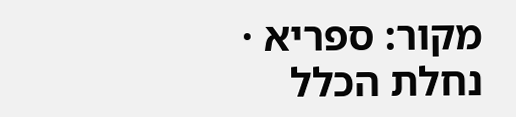מקור: ספריא · נחלת הכלל